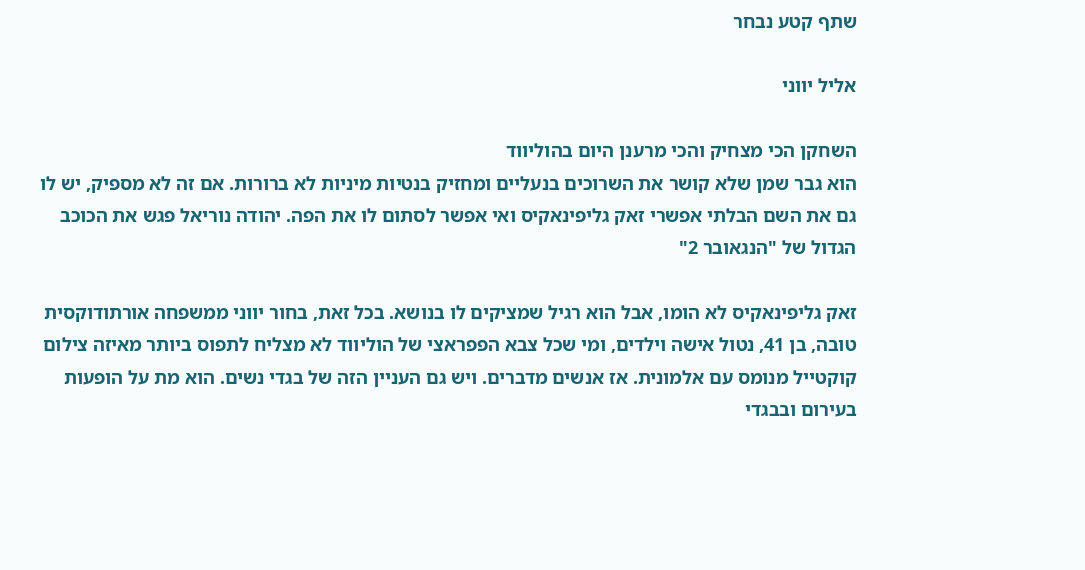שתף קטע נבחר

אליל יווני

השחקן הכי מצחיק והכי מרענן היום בהוליווד
הוא גבר שמן שלא קושר את השרוכים בנעליים ומחזיק בנטיות מיניות לא ברורות. אם זה לא מספיק, יש לו גם את השם הבלתי אפשרי זאק גליפינאקיס ואי אפשר לסתום לו את הפה. יהודה נוריאל פגש את הכוכב הגדול של "הנגאובר 2"

זאק גליפינאקיס לא הומו, אבל הוא רגיל שמציקים לו בנושא. בכל זאת, בחור יווני ממשפחה אורתודוקסית טובה, בן 41, נטול אישה וילדים, ומי שכל צבא הפפראצי של הוליווד לא מצליח לתפוס ביותר מאיזה צילום קוקטייל מנומס עם אלמונית. אז אנשים מדברים. ויש גם העניין הזה של בגדי נשים. הוא מת על הופעות בעירום ובבגדי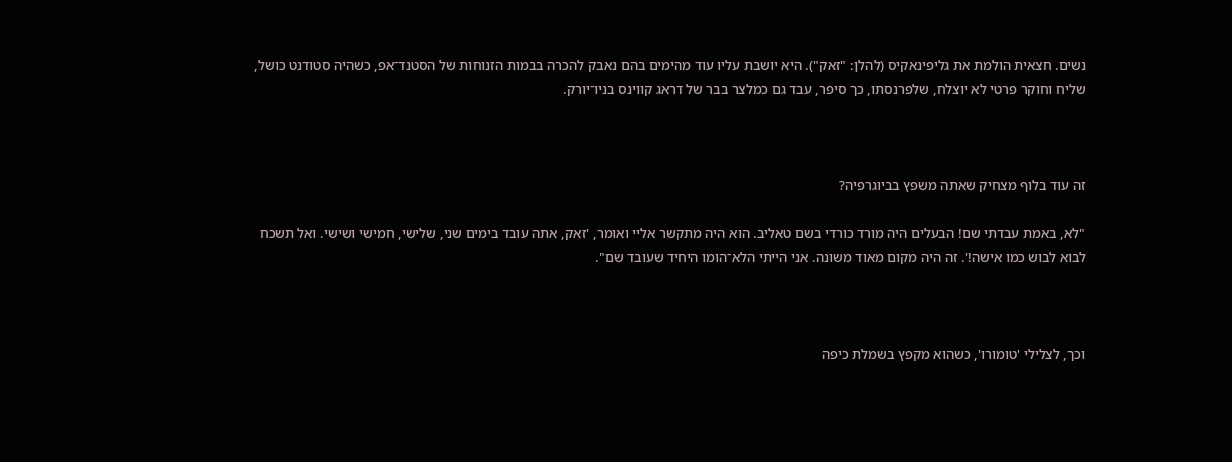נשים. חצאית הולמת את גליפינאקיס (להלן: "זאק"). היא יושבת עליו עוד מהימים בהם נאבק להכרה בבמות הזנוחות של הסטנד־אפ, כשהיה סטודנט כושל, שליח וחוקר פרטי לא יוצלח, שלפרנסתו, כך סיפר, עבד גם כמלצר בבר של דראג קווינס בניו־יורק.



זה עוד בלוף מצחיק שאתה משפץ בביוגרפיה?

"לא, באמת עבדתי שם! הבעלים היה מורד כורדי בשם טאליב. הוא היה מתקשר אליי ואומר, 'זאק, אתה עובד בימים שני, שלישי, חמישי ושישי. ואל תשכח לבוא לבוש כמו אישה!'. זה היה מקום מאוד משונה. אני הייתי הלא־הומו היחיד שעובד שם".



וכך, לצלילי 'טומורו', כשהוא מקפץ בשמלת כיפה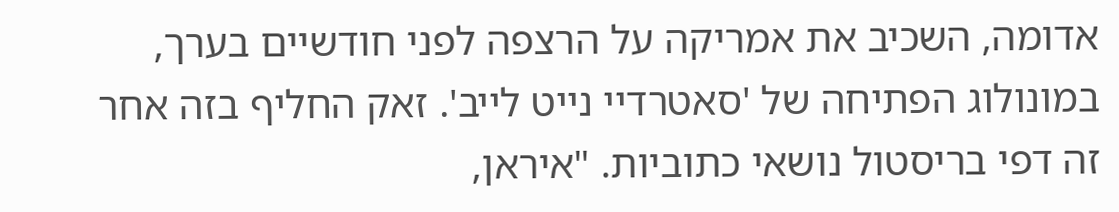אדומה, השכיב את אמריקה על הרצפה לפני חודשיים בערך, במונולוג הפתיחה של 'סאטרדיי נייט לייב'. זאק החליף בזה אחר זה דפי בריסטול נושאי כתוביות. "איראן,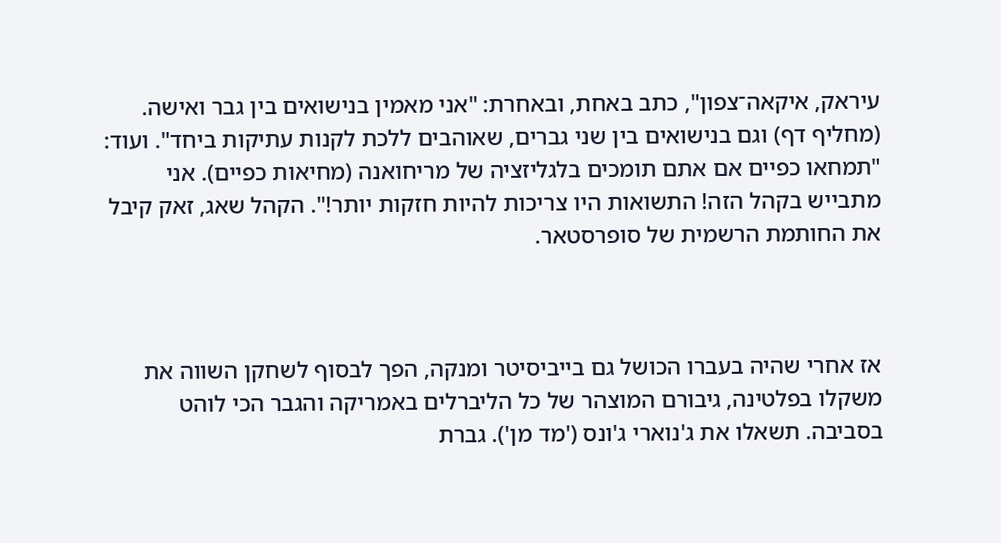עיראק, איקאה־צפון", כתב באחת, ובאחרת: "אני מאמין בנישואים בין גבר ואישה. (מחליף דף) וגם בנישואים בין שני גברים, שאוהבים ללכת לקנות עתיקות ביחד". ועוד: "תמחאו כפיים אם אתם תומכים בלגליזציה של מריחואנה (מחיאות כפיים). אני מתבייש בקהל הזה! התשואות היו צריכות להיות חזקות יותר!". הקהל שאג, זאק קיבל את החותמת הרשמית של סופרסטאר.



אז אחרי שהיה בעברו הכושל גם בייביסיטר ומנקה, הפך לבסוף לשחקן השווה את משקלו בפלטינה, גיבורם המוצהר של כל הליברלים באמריקה והגבר הכי לוהט בסביבה. תשאלו את ג'נוארי ג'ונס ('מד מן'). גברת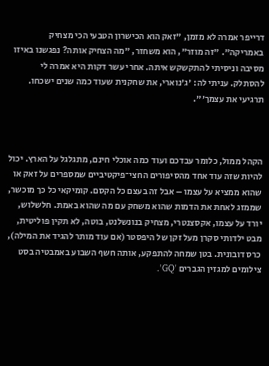דרייפר אמרה לא מזמן, "זאק הוא הכישרון הטבעי הכי מצחיק באמריקה". "זה מוזר", הוא משחזר, "מה הצחיק אותה? נפגשנו באיזו מסיבה וניסיתי להתקשקש איתה. אחרי עשר דקות היא אמרה לי להסתלק. עניתי לה: 'ג'נוארי, את שחקנית שעוד כמה שנים ישכחו. תרגיעי את עצמך'".



הקהל ממול, כלומר עבדכם ועוד כמה אוכלי חינם, מתגלגל על הארץ. יכול להיות שזה עוד אחד מהסיפורים החצי־פיקטיביים שמספרים על זאק או שהוא ממציא על עצמו – אבל זה בעצם כל הקסם. קומיקאי כל כך מוכשר, שממזג לאחת את הדמות שהוא משחק עם מה שהוא באמת. חלשלוש, יורד על עצמו, אקסצנטרי, מצחיק בנונשלנט, בוטה, לא תקין פוליטית, מבט ילדותי סקרן מעל זקן של היפסטר (אם עוד מותר להגיד את המילה), כרס דובונית. בטן שמחה להתפקע, אותה חשף השבוע באמבטיה בסט צילומים למגזין הגברים 'GQ'.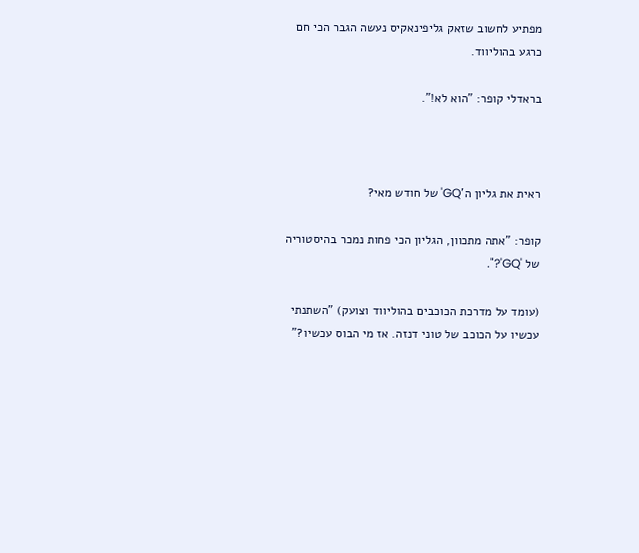מפתיע לחשוב שזאק גליפינאקיס נעשה הגבר הכי חם כרגע בהוליווד.

בראדלי קופר: "הוא לא!".



ראית את גליון ה'GQ' של חודש מאי?

קופר: "אתה מתכוון, הגליון הכי פחות נמכר בהיסטוריה של 'GQ'?".

(עומד על מדרכת הכוכבים בהוליווד וצועק) "השתנתי עכשיו על הכוכב של טוני דנזה. אז מי הבוס עכשיו?"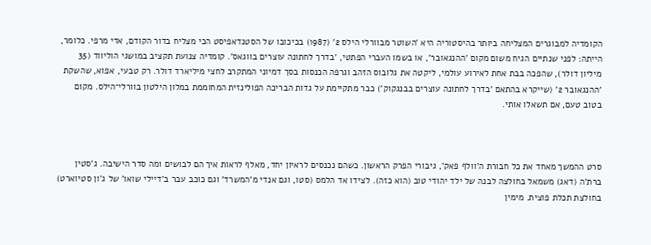הקומדיה למבוגרים המצליחה ביותר בהיסטוריה היא 'השוטר מבוורלי הילס 2' (1987) בכיכובו של הסטנדאפיסט הכי מצליח בדור הקודם, אדי מרפי. כלומר, הייתה: לפני שנתיים הגיח משום מקום 'ההנגאובר', או בשמו העברי הפתטי, 'בדרך לחתונה עוצרים בווגאס'. קומדיה צנועת תקציב במושגי הוליווד (35 מיליון דולר), שהפכה בבת אחת לאירוע עולמי, ליקטה את גלובוס הזהב וגרפה הכנסות בסך דמיוני המתקרב לחצי מיליארד דולר. רק טבעי, אפוא, שהשקת 'ההנגאובר 2' (שייקרא בהתאם 'בדרך לחתונה עוצרים בבנגקוק') כבר מתקיימת על גדות הבריכה הפולינזית המחוממת במלון הילטון בוורלי־הילס. מקום בטוב טעם, אם תשאלו אותי.



סרט ההמשך מאחד את כל חבורת ה'וולף פאק', גיבורי הפרק הראשון. כשהם נכנסים לראיון יחד, מאלף לראות איך הם לבושים ומה סדר הישיבה. ג'סטין ברת'ה (דאג) משמאל בחולצה לבנה של ילד יהודי טוב (הוא כזה). לצידו אד הלמס (סטו, וגם אנדי מ'המשרד' וגם כוכב עבר ב'דיילי שואו' של ג'ון סטיוארט) בחולצת תכלת פוצית. מימין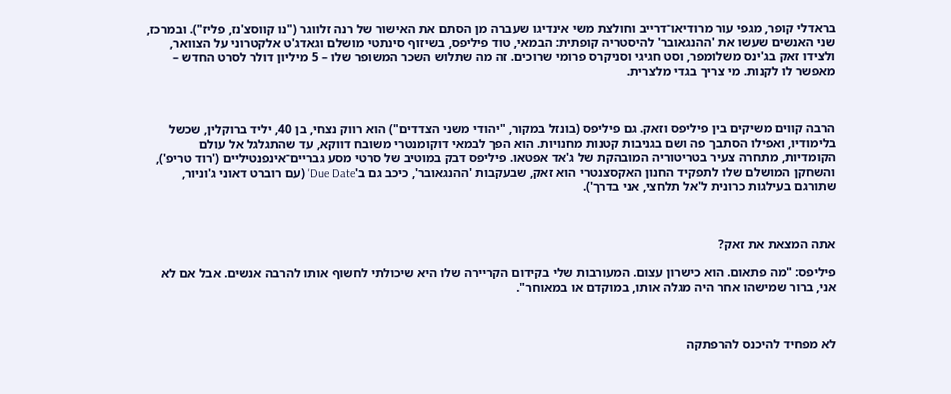בראדלי קופר, מגפי עור מרודיאו־דרייב וחולצת משי אינדיגו שעברה מן הסתם את האישור של רנה זלווגר ("נו קווסצ'נז, פליז"). ובמרכז, שני האנשים שעשו את 'ההנגאובר' להיסטריה קופתית: הבמאי, טוד פיליפס, בשיזוף סינתטי מושלם וגאדג'ט אלקטרוני על הצוואר, ולצידו זאק בג'ינס משלומפר, וסט חגיגי וסניקרס פרומי שרוכים. זה מה שתלוש השכר המשופר שלו – 5 מיליון דולר לסרט החדש – מאפשר לו לקנות. מי צריך בגדי מלצרית.



הרבה קווים משיקים בין פיליפס וזאק. גם פיליפס (בונזל במקור, "יהודי משני הצדדים") הוא רווק נצחי, בן 40, יליד ברוקלין, שכשל בלימודיו, ואפילו הסתבך פה ושם בגניבות קטנות מחנויות. הוא הפך לבמאי דוקומנטרי משובח דווקא, עד שהתגלגל אל עולם הקומדיות, מתחרה צעיר בטריטוריה המובהקת של ג'אד אפטאו. פיליפס דבק במוטיב של סרטי מסע גבריים־אינפנטיליים ('רוד טריפ'), והשחקן המושלם שלו לתפקיד החנון האקסצנטרי הוא זאק, שבעקבות 'ההנגאובר', כיכב גם ב'Due Date' (עם רוברט דאוני ג'וניור, שתורגם בעילגות כרונית ל'אל תלחצי, אני בדרך').



אתה המצאת את זאק?

פיליפס: "מה פתאום. הוא כישרון עצום. המעורבות שלי בקידום הקריירה שלו היא שיכולתי לחשוף אותו להרבה אנשים. אבל אם לא אני, ברור שמישהו אחר היה מגלה אותו, במוקדם או במאוחר".



לא מפחיד להיכנס להרפתקה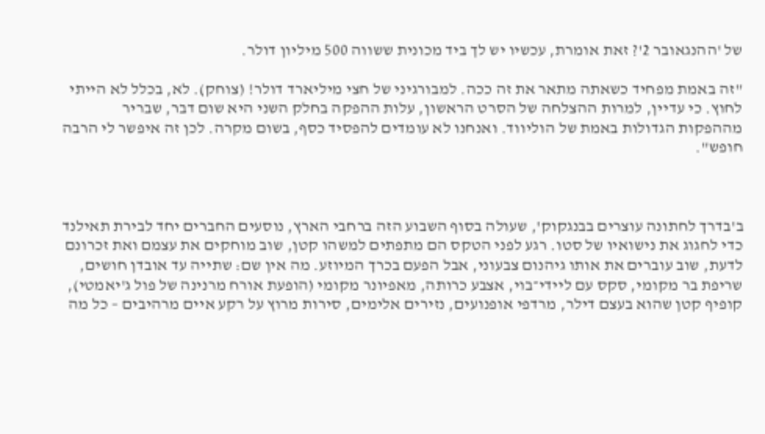של 'ההנגאובר 2'? זאת אומרת, עכשיו יש לך ביד מכונית ששווה 500 מיליון דולר.

"זה באמת מפחיד כשאתה מתאר את זה ככה. למבורגיני של חצי מיליארד דולר! (צוחק). לא, בכלל לא הייתי לחוץ. כי עדיין, למרות ההצלחה של הסרט הראשון, עלות ההפקה בחלק השני היא שום דבר, שבריר מההפקות הגדולות באמת של הוליווד. ואנחנו לא עומדים להפסיד כסף, בשום מקרה. לכן זה איפשר לי הרבה חופש".



ב'בדרך לחתונה עוצרים בבנגקוק', שעולה בסוף השבוע הזה ברחבי הארץ, נוסעים החברים יחד לבירת תאילנד כדי לחגוג את נישואיו של סטו. רגע לפני הטקס הם מתפתים למשהו קטן, שוב מוחקים את עצמם ואת זכרונם לדעת, שוב עוברים את אותו גיהנום צבעוני, אבל הפעם בכרך המיוזע. מה אין שם: שתייה עד אובדן חושים, שריפת בר מקומי, סקס עם ליידי־בוי, אצבע כרותה, מאפיונר מקומי (הופעת אורח מרנינה של פול ג'יאמטי), קופיף קטן שהוא בעצם דילר, מרדפי אופנועים, נזירים אלימים, סירות מרוץ על רקע איים מרהיבים – כל מה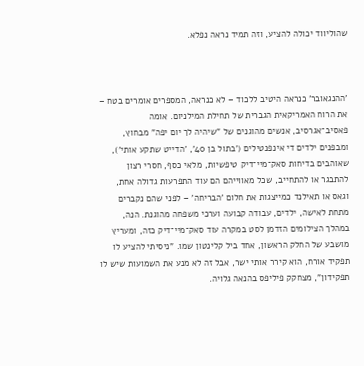שהוליווד יכולה להציע, וזה תמיד נראה נפלא.



'ההנגאובר' כנראה היטיב ללכוד – לא כנראה, המספרים אומרים בטח – את הרוח האמריקאית הגברית של תחילת המילניום. אומה פאסיב־אגרסיב, אנשים מהוגנים של "שיהיה לך יום יפה" מבחוץ, ומבפנים ילדים די אינפנטילים ('בתול בן 40', 'הדייט שתקע אותי'), שאוהבים בדיחות סאק־מיי־דיק טיפשיות, מלאי כסף, חסרי רצון להתבגר או להתחייב, שכל מאווייהם הם עוד התפרעות גדולה אחת, וגאס או תאילנד כמייצגות את חלום 'הבריחה' – לפני שהם נקברים מתחת לאישה, ילדים, עבודה קבועה וערכי משפחה מהוגנת. הנה, במהלך הצילומים הזדמן לסט במקרה עוד סאק־מיי־דיק כזה, ומעריץ מושבע של החלק הראשון, אחד ביל קלינטון שמו. "ניסיתי להציע לו תפקיד אורח, הוא קירר אותי ישר, אבל זה לא מנע את השמועות שיש לו תפקידון", מצחקק פיליפס בהנאה גלויה.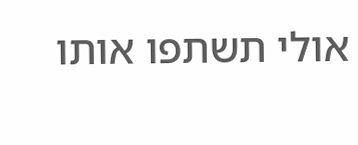אולי תשתפו אותו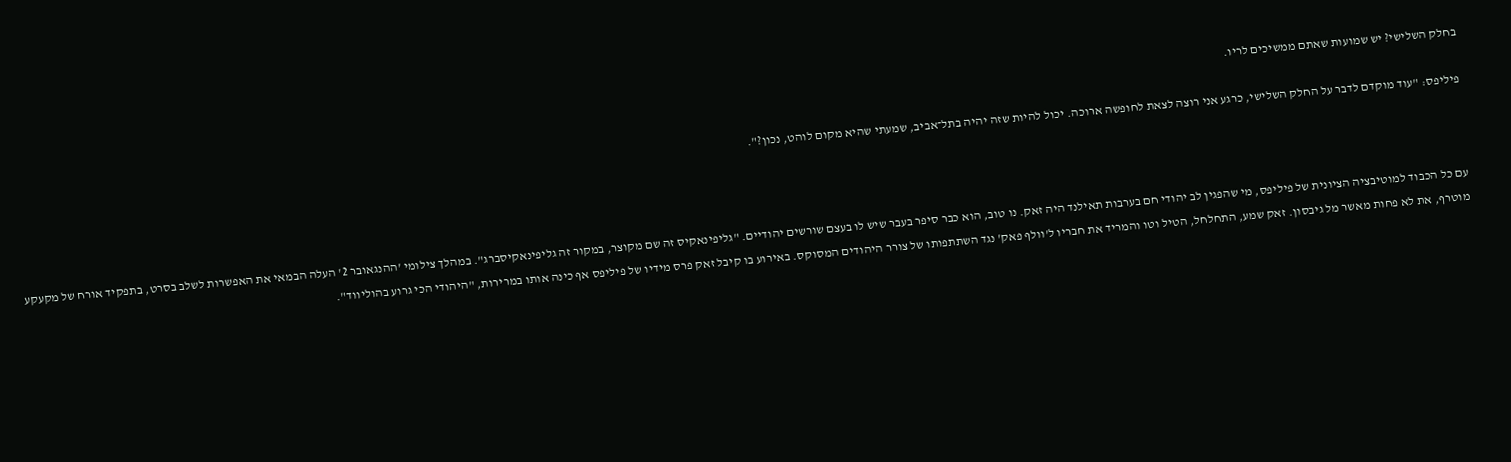בחלק השלישי? יש שמועות שאתם ממשיכים לריו.

פיליפס: "עוד מוקדם לדבר על החלק השלישי, כרגע אני רוצה לצאת לחופשה ארוכה. יכול להיות שזה יהיה בתל־אביב, שמעתי שהיא מקום לוהט, נכון?".



עם כל הכבוד למוטיבציה הציונית של פיליפס, מי שהפגין לב יהודי חם בערבות תאילנד היה זאק. נו טוב, הוא כבר סיפר בעבר שיש לו בעצם שורשים יהודיים. "גליפינאקיס זה שם מקוצר, במקור זה גליפינאקיסברג". במהלך צילומי 'ההנגאובר 2' העלה הבמאי את האפשרות לשלב בסרט, בתפקיד אורח של מקעקע מוטרף, את לא פחות מאשר מל גיבסון. זאק שמע, התחלחל, הטיל וטו והמריד את חבריו ל'וולף פאק' נגד השתתפותו של צורר היהודים המסוקס. באירוע בו קיבל זאק פרס מידיו של פיליפס אף כינה אותו במרירות, "היהודי הכי גרוע בהוליווד".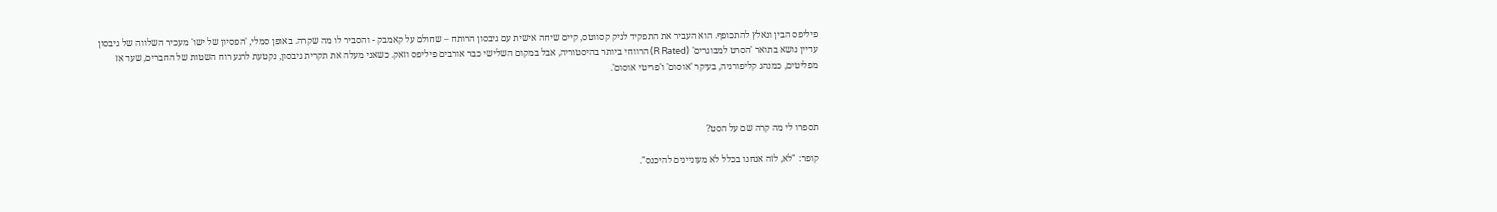פיליפס הבין ונאלץ להתכופף. הוא העביר את התפקיד לניק קסווטס, קיים שיחה אישית עם גיבסון הרותח – שחולם על קאמבק - והסביר לו מה שקרה. באופן סמלי, 'הפסיון של ישו' מעכיר השלווה של גיבסון עדיין נושא בתואר 'הסרט למבוגרים' (R Rated) הרווחי ביותר בהיסטוריה, אבל במקום השלישי כבר אורבים פיליפס וזאק. כשאני מעלה את תקרית גיבסון, נקטעת לרגע רוח השטות של החברים, שעד אז מפליטים, כמנהג קליפורניה, בעיקר 'אוסום' ו'פריטי אוסום'.



תספרו לי מה קרה שם על הסט?

קופר: "לא, לזה אנחנו בכלל לא מעוניינים להיכנס".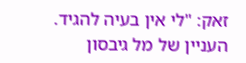זאק: "לי אין בעיה להגיד. העניין של מל גיבסון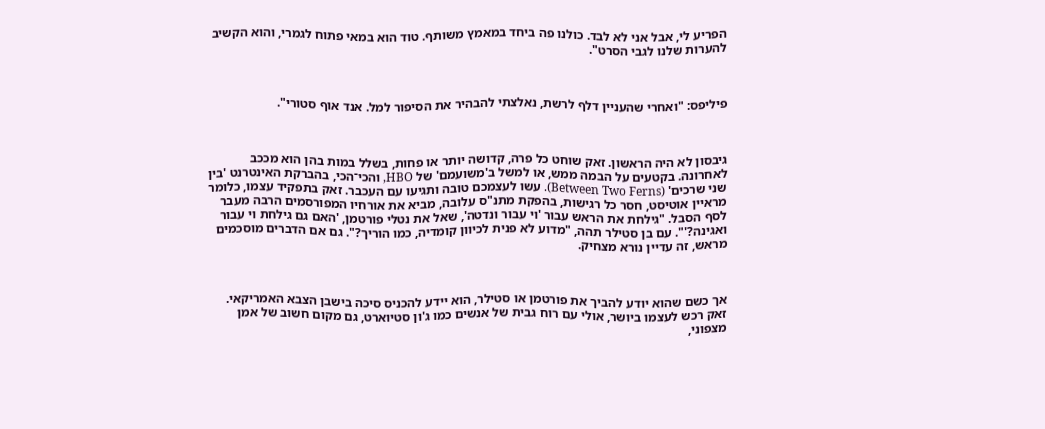הפריע לי, אבל אני לא לבד. כולנו פה ביחד במאמץ משותף. טוד הוא במאי פתוח לגמרי, והוא הקשיב להערות שלנו לגבי הסרט".



פיליפס: "ואחרי שהעניין דלף לרשת, נאלצתי להבהיר את הסיפור למל. אנד אוף סטורי".



גיבסון לא היה הראשון. זאק שוחט כל פרה, קדושה יותר או פחות, בשלל במות בהן הוא מככב לאחרונה. בקטעים על הבמה ממש, או למשל ב'משועמם' של HBO, והכי־הכי, בהברקת האינטרנט 'בין שני שרכים' (Between Two Ferns). עשו לעצמכם טובה ותגיעו עם העכבר. זאק בתפקיד עצמו, כלומר מראיין אוטיסט, חסר כל רגישות, בהפקת מתנ"ס עלובה, מביא את אורחיו המפורסמים הרבה מעבר לסף הסבל. "גילחת את הראש עבור 'וי עבור ונדטה', שאל את נטלי פורטמן, 'האם גם גילחת וי עבור ואגינה?'". עם בן סטילר תהה, "מדוע לא פנית לכיוון קומדיה, כמו הוריך?". גם אם הדברים מוסכמים מראש, זה עדיין נורא מצחיק.



אך כשם שהוא יודע להביך את פורטמן או סטילר, הוא יידע להכניס סיכה בישבן הצבא האמריקאי. זאק רכש לעצמו ביושר, אולי עם רוח גבית של אנשים כמו ג'ון סטיוארט, גם מקום חשוב של אמן מצפוני,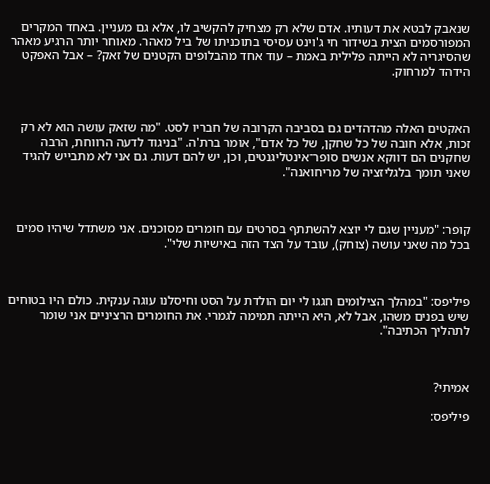שנאבק לבטא את דעותיו. אדם שלא רק מצחיק להקשיב לו, אלא גם מעניין. באחד המקרים המפורסמים הצית בשידור חי ג'וינט עסיסי בתוכניתו של ביל מאהר. מאוחר יותר הרגיע מאהר שהסיגריה לא הייתה פלילית באמת – עוד אחד מהבלופים הקטנים של זאק? – אבל האפקט הידהד למרחוק.



האקטים האלה מהדהדים גם בסביבה הקרובה של חבריו לסט. "מה שזאק עושה הוא לא רק זכות, אלא חובה של כל שחקן, של כל אדם", אומר ברת'ה. "בניגוד לדעה הרווחת, הרבה שחקנים הם דווקא אנשים סופר־אינטליגנטים, וכן, יש להם דעות. גם אני לא מתבייש להגיד שאני תומך בלגליזציה של מריחואנה".



קופר: "מעניין שגם לי יוצא להשתתף בסרטים עם חומרים מסוכנים. אני משתדל שיהיו סמים בכל מה שאני עושה (צוחק), עובד על הצד הזה באישיות שלי".



פיליפס: "במהלך הצילומים חגגו לי יום הולדת על הסט וחיסלנו עוגה ענקית. כולם היו בטוחים שיש בפנים משהו, אבל לא, היא הייתה תמימה לגמרי. את החומרים הרציניים אני שומר לתהליך הכתיבה".



אמיתי?

פיליפס: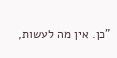"כן. אין מה לעשות,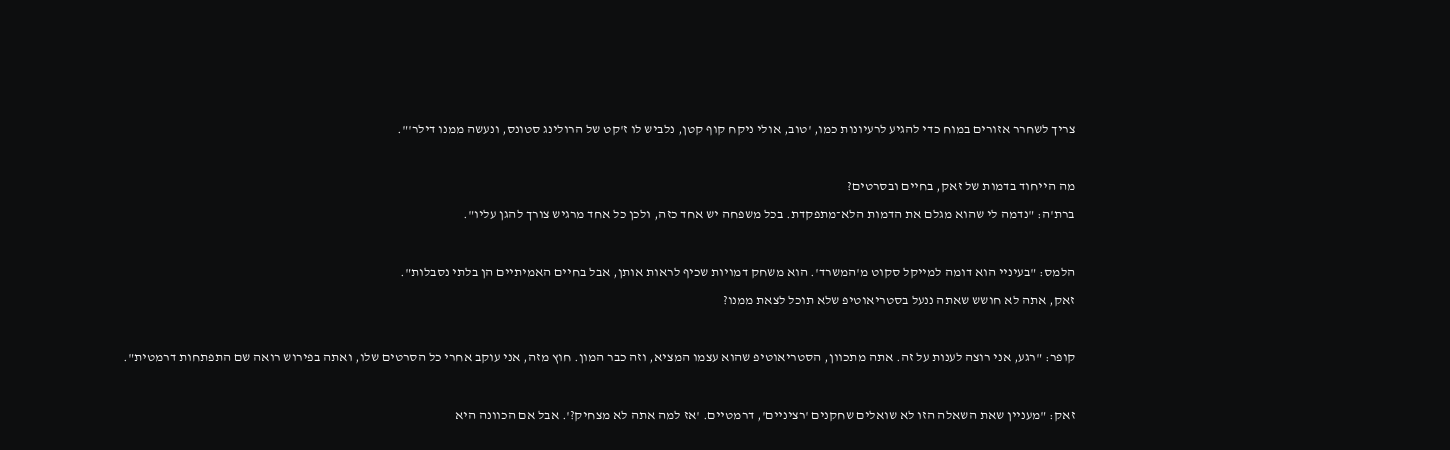צריך לשחרר אזורים במוח כדי להגיע לרעיונות כמו, 'טוב, אולי ניקח קוף קטן, נלביש לו ז'קט של הרולינג סטונס, ונעשה ממנו דילר'".



מה הייחוד בדמות של זאק, בחיים ובסרטים?

ברת'ה: "נדמה לי שהוא מגלם את הדמות הלא־מתפקדת. בכל משפחה יש אחד כזה, ולכן כל אחד מרגיש צורך להגן עליו".



הלמס: "בעיניי הוא דומה למייקל סקוט מ'המשרד'. הוא משחק דמויות שכיף לראות אותן, אבל בחיים האמיתיים הן בלתי נסבלות".

זאק, אתה לא חושש שאתה ננעל בסטריאוטיפ שלא תוכל לצאת ממנו?



קופר: "רגע, אני רוצה לענות על זה. אתה מתכוון, הסטריאוטיפ שהוא עצמו המציא, וזה כבר המון. חוץ מזה, אני עוקב אחרי כל הסרטים שלו, ואתה בפירוש רואה שם התפתחות דרמטית".



זאק: "מעניין שאת השאלה הזו לא שואלים שחקנים 'רציניים', דרמטיים. 'אז למה אתה לא מצחיק?'. אבל אם הכוונה היא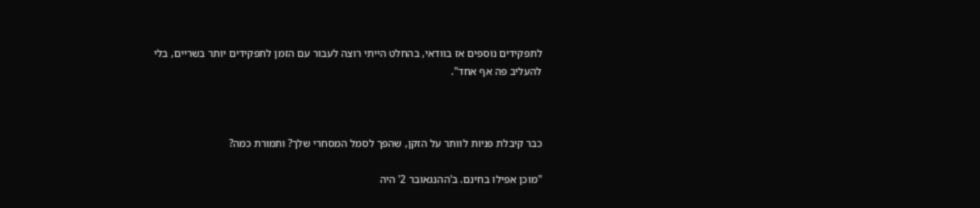לתפקידים נוספים אז בוודאי, בהחלט הייתי רוצה לעבור עם הזמן לתפקידים יותר בשריים, בלי להעליב פה אף אחד".



כבר קיבלת פניות לוותר על הזקן, שהפך לסמל המסחרי שלך? ותמורת כמה?

"מוכן אפילו בחינם. ב'ההנגאובר 2' היה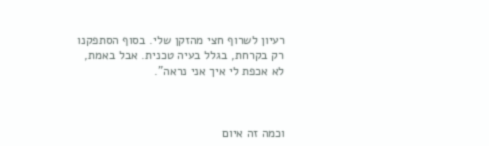רעיון לשרוף חצי מהזקן שלי. בסוף הסתפקנו רק בקרחת, בגלל בעיה טכנית. אבל באמת, לא אכפת לי איך אני נראה".



וכמה זה איום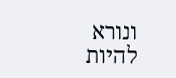ונורא להיות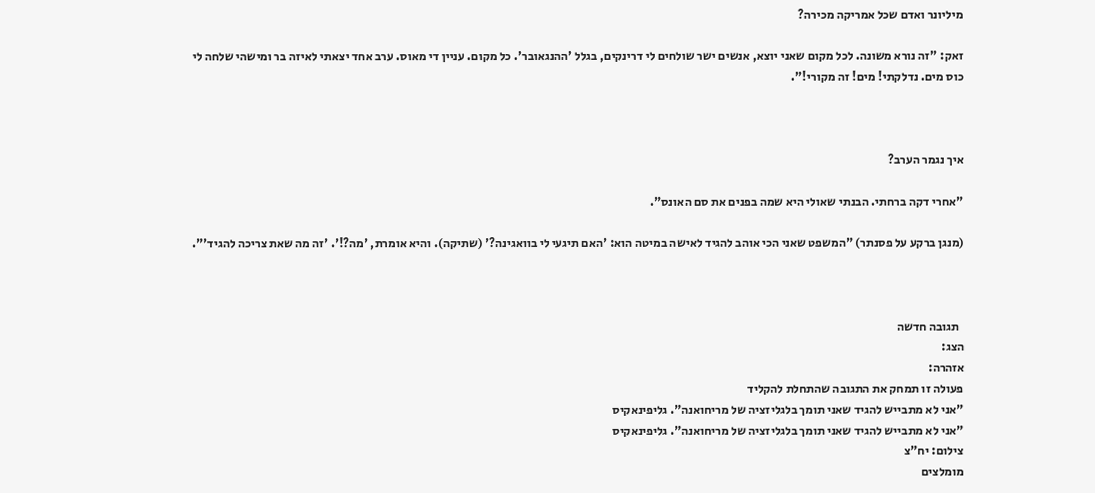מיליונר ואדם שכל אמריקה מכירה?

זאק: "זה נורא משונה. לכל מקום שאני יוצא, אנשים ישר שולחים לי דרינקים, בגלל 'ההנגאובר'. כל מקום. עניין די מאוס. ערב אחד יצאתי לאיזה בר ומישהי שלחה לי כוס מים. נדלקתי! מים! זה מקורי!".



איך נגמר הערב?

"אחרי דקה ברחתי. הבנתי שאולי היא שמה בפנים את סם האונס".

(מנגן ברקע על פסנתר) "המשפט שאני הכי אוהב להגיד לאישה במיטה הוא: 'האם תיגעי לי בוואגינה?' (שתיקה). והיא אומרת, 'מה?!'. 'זה מה שאת צריכה להגיד'".



  תגובה חדשה
הצג:
אזהרה:
פעולה זו תמחק את התגובה שהתחלת להקליד
"אני לא מתבייש להגיד שאני תומך בלגליזציה של מריחואנה". גליפינאקיס
"אני לא מתבייש להגיד שאני תומך בלגליזציה של מריחואנה". גליפינאקיס
צילום: יח"צ
מומלצים